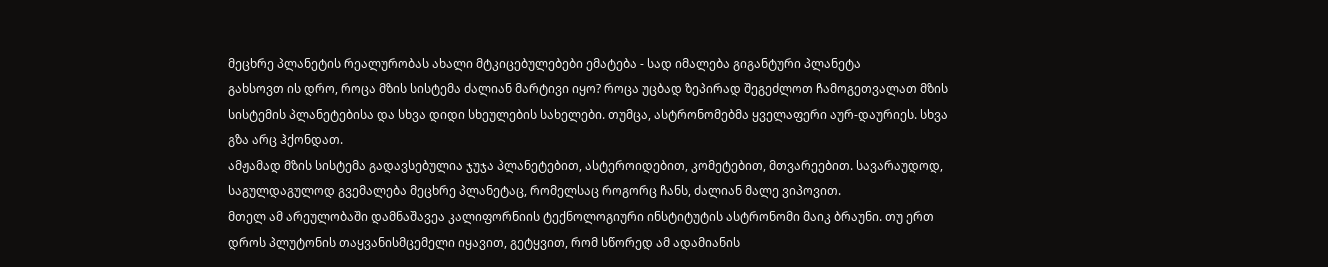მეცხრე პლანეტის რეალურობას ახალი მტკიცებულებები ემატება - სად იმალება გიგანტური პლანეტა
გახსოვთ ის დრო, როცა მზის სისტემა ძალიან მარტივი იყო? როცა უცბად ზეპირად შეგეძლოთ ჩამოგეთვალათ მზის სისტემის პლანეტებისა და სხვა დიდი სხეულების სახელები. თუმცა, ასტრონომებმა ყველაფერი აურ-დაურიეს. სხვა გზა არც ჰქონდათ.
ამჟამად მზის სისტემა გადავსებულია ჯუჯა პლანეტებით, ასტეროიდებით, კომეტებით, მთვარეებით. სავარაუდოდ, საგულდაგულოდ გვემალება მეცხრე პლანეტაც, რომელსაც როგორც ჩანს, ძალიან მალე ვიპოვით.
მთელ ამ არეულობაში დამნაშავეა კალიფორნიის ტექნოლოგიური ინსტიტუტის ასტრონომი მაიკ ბრაუნი. თუ ერთ დროს პლუტონის თაყვანისმცემელი იყავით, გეტყვით, რომ სწორედ ამ ადამიანის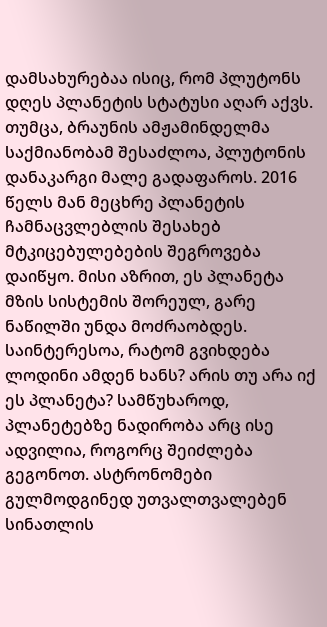დამსახურებაა ისიც, რომ პლუტონს დღეს პლანეტის სტატუსი აღარ აქვს.
თუმცა, ბრაუნის ამჟამინდელმა საქმიანობამ შესაძლოა, პლუტონის დანაკარგი მალე გადაფაროს. 2016 წელს მან მეცხრე პლანეტის ჩამნაცვლებლის შესახებ მტკიცებულებების შეგროვება დაიწყო. მისი აზრით, ეს პლანეტა მზის სისტემის შორეულ, გარე ნაწილში უნდა მოძრაობდეს.
საინტერესოა, რატომ გვიხდება ლოდინი ამდენ ხანს? არის თუ არა იქ ეს პლანეტა? სამწუხაროდ, პლანეტებზე ნადირობა არც ისე ადვილია, როგორც შეიძლება გეგონოთ. ასტრონომები გულმოდგინედ უთვალთვალებენ სინათლის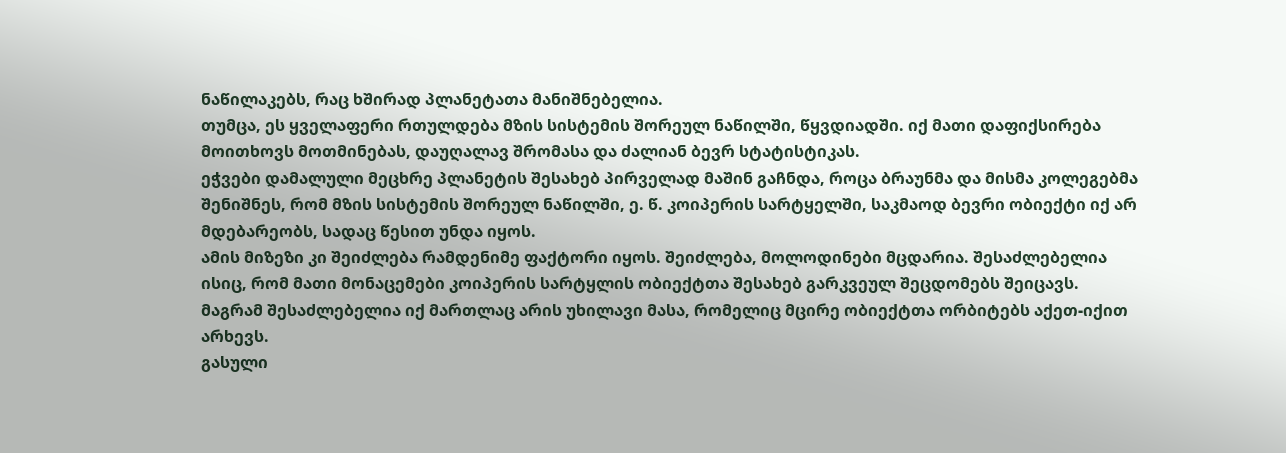ნაწილაკებს, რაც ხშირად პლანეტათა მანიშნებელია.
თუმცა, ეს ყველაფერი რთულდება მზის სისტემის შორეულ ნაწილში, წყვდიადში. იქ მათი დაფიქსირება მოითხოვს მოთმინებას, დაუღალავ შრომასა და ძალიან ბევრ სტატისტიკას.
ეჭვები დამალული მეცხრე პლანეტის შესახებ პირველად მაშინ გაჩნდა, როცა ბრაუნმა და მისმა კოლეგებმა შენიშნეს, რომ მზის სისტემის შორეულ ნაწილში, ე. წ. კოიპერის სარტყელში, საკმაოდ ბევრი ობიექტი იქ არ მდებარეობს, სადაც წესით უნდა იყოს.
ამის მიზეზი კი შეიძლება რამდენიმე ფაქტორი იყოს. შეიძლება, მოლოდინები მცდარია. შესაძლებელია ისიც, რომ მათი მონაცემები კოიპერის სარტყლის ობიექტთა შესახებ გარკვეულ შეცდომებს შეიცავს. მაგრამ შესაძლებელია იქ მართლაც არის უხილავი მასა, რომელიც მცირე ობიექტთა ორბიტებს აქეთ-იქით არხევს.
გასული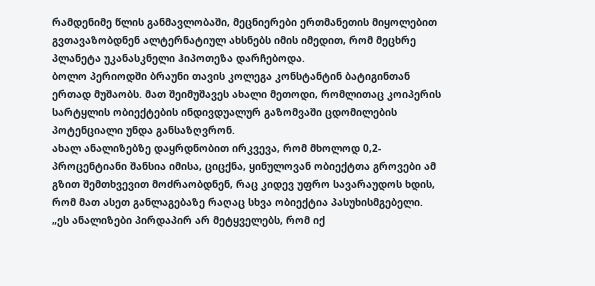რამდენიმე წლის განმავლობაში, მეცნიერები ერთმანეთის მიყოლებით გვთავაზობდნენ ალტერნატიულ ახსნებს იმის იმედით, რომ მეცხრე პლანეტა უკანასკნელი ჰიპოთეზა დარჩებოდა.
ბოლო პერიოდში ბრაუნი თავის კოლეგა კონსტანტინ ბატიგინთან ერთად მუშაობს. მათ შეიმუშავეს ახალი მეთოდი, რომლითაც კოიპერის სარტყლის ობიექტების ინდივდუალურ გაზომვაში ცდომილების პოტენციალი უნდა განსაზღვრონ.
ახალ ანალიზებზე დაყრდნობით ირკვევა, რომ მხოლოდ 0,2-პროცენტიანი შანსია იმისა, ციცქნა, ყინულოვან ობიექტთა გროვები ამ გზით შემთხვევით მოძრაობდნენ, რაც კიდევ უფრო სავარაუდოს ხდის, რომ მათ ასეთ განლაგებაზე რაღაც სხვა ობიექტია პასუხისმგებელი.
„ეს ანალიზები პირდაპირ არ მეტყველებს, რომ იქ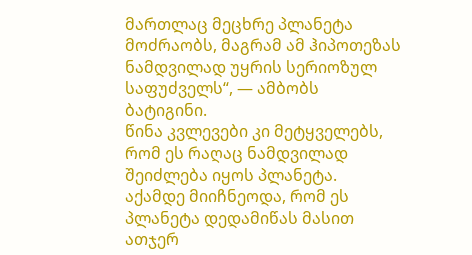მართლაც მეცხრე პლანეტა მოძრაობს, მაგრამ ამ ჰიპოთეზას ნამდვილად უყრის სერიოზულ საფუძველს“, — ამბობს ბატიგინი.
წინა კვლევები კი მეტყველებს, რომ ეს რაღაც ნამდვილად შეიძლება იყოს პლანეტა.
აქამდე მიიჩნეოდა, რომ ეს პლანეტა დედამიწას მასით ათჯერ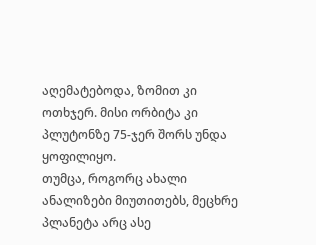აღემატებოდა, ზომით კი ოთხჯერ. მისი ორბიტა კი პლუტონზე 75-ჯერ შორს უნდა ყოფილიყო.
თუმცა, როგორც ახალი ანალიზები მიუთითებს, მეცხრე პლანეტა არც ასე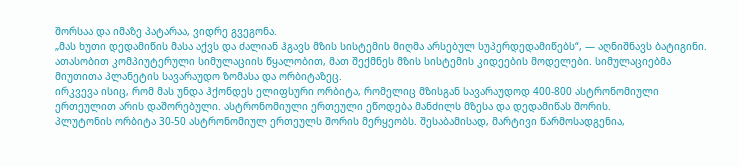შორსაა და იმაზე პატარაა, ვიდრე გვეგონა.
„მას ხუთი დედამიწის მასა აქვს და ძალიან ჰგავს მზის სისტემის მიღმა არსებულ სუპერდედამიწებს“, — აღნიშნავს ბატიგინი.
ათასობით კომპიუტერული სიმულაციის წყალობით, მათ შექმნეს მზის სისტემის კიდეების მოდელები. სიმულაციებმა მიუთითა პლანეტის სავარაუდო ზომასა და ორბიტაზეც.
ირკვევა ისიც, რომ მას უნდა ჰქონდეს ელიფსური ორბიტა, რომელიც მზისგან სავარაუდოდ 400-800 ასტრონომიული ერთეულით არის დაშორებული. ასტრონომიული ერთეული ეწოდება მანძილს მზესა და დედამიწას შორის.
პლუტონის ორბიტა 30-50 ასტრონომიულ ერთეულს შორის მერყეობს. შესაბამისად, მარტივი წარმოსადგენია,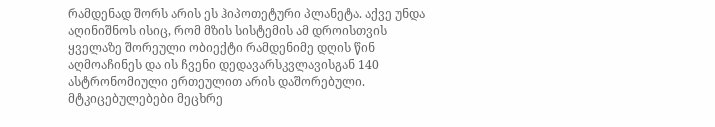რამდენად შორს არის ეს ჰიპოთეტური პლანეტა. აქვე უნდა აღინიშნოს ისიც, რომ მზის სისტემის ამ დროისთვის ყველაზე შორეული ობიექტი რამდენიმე დღის წინ აღმოაჩინეს და ის ჩვენი დედავარსკვლავისგან 140 ასტრონომიული ერთეულით არის დაშორებული.
მტკიცებულებები მეცხრე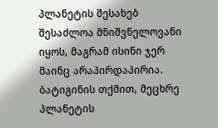პლანეტის შესახებ შესაძლოა მნიშვნელოვანი იყოს, მაგრამ ისინი ჯერ მაინც არაპირდაპირია.
ბატიგინის თქმით, მეცხრე პლანეტის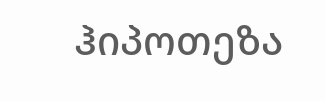ჰიპოთეზა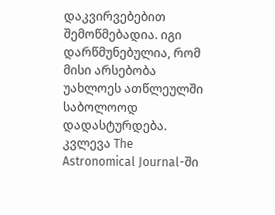დაკვირვებებით შემოწმებადია. იგი დარწმუნებულია, რომ მისი არსებობა უახლოეს ათწლეულში საბოლოოდ დადასტურდება.
კვლევა The Astronomical Journal-ში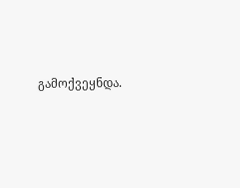გამოქვეყნდა.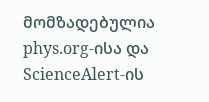მომზადებულია phys.org-ისა და ScienceAlert-ის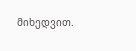მიხედვით.